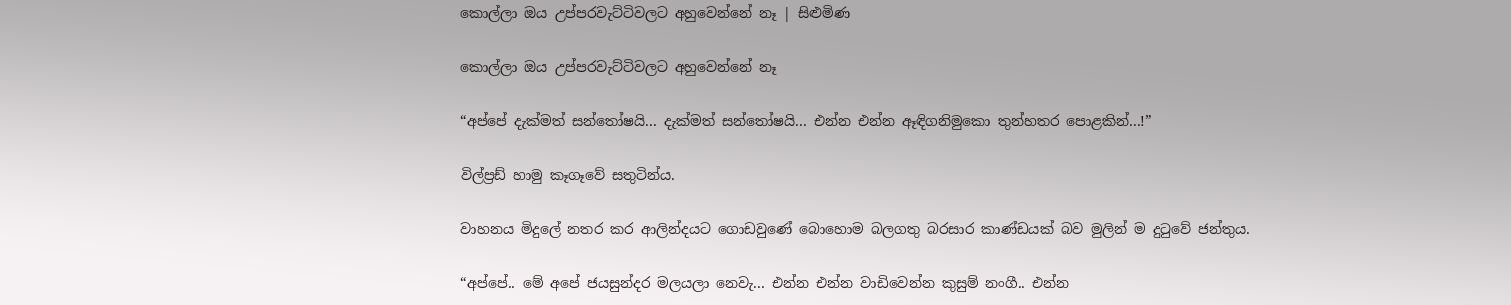කොල්ලා ඔය උප්පරවැට්ටිවලට අහුවෙන්නේ නෑ | සිළුමිණ

කොල්ලා ඔය උප්පරවැට්ටිවලට අහුවෙන්නේ නෑ

“අප්පේ දැක්මත් සන්තෝෂයි... දැක්මත් සන්තෝෂයි... එන්න එන්න ඈඳිගනිමුකො තුන්හතර පොළකින්...!”

විල්ප්‍රඩ් හාමු කෑගෑවේ සතුටින්ය.

වාහනය මිදුලේ නතර කර ආලින්දයට ගොඩවුණේ බො‍හොම බලගතු බරසාර කාණ්ඩයක් බව මුලින් ම දුටුවේ ජන්තුය.

“අප්පේ.. මේ අපේ ජයසුන්දර මලයලා‍ නෙවැ... එන්න එන්න වාඩිවෙන්න කුසුම් නංගී.. එන්න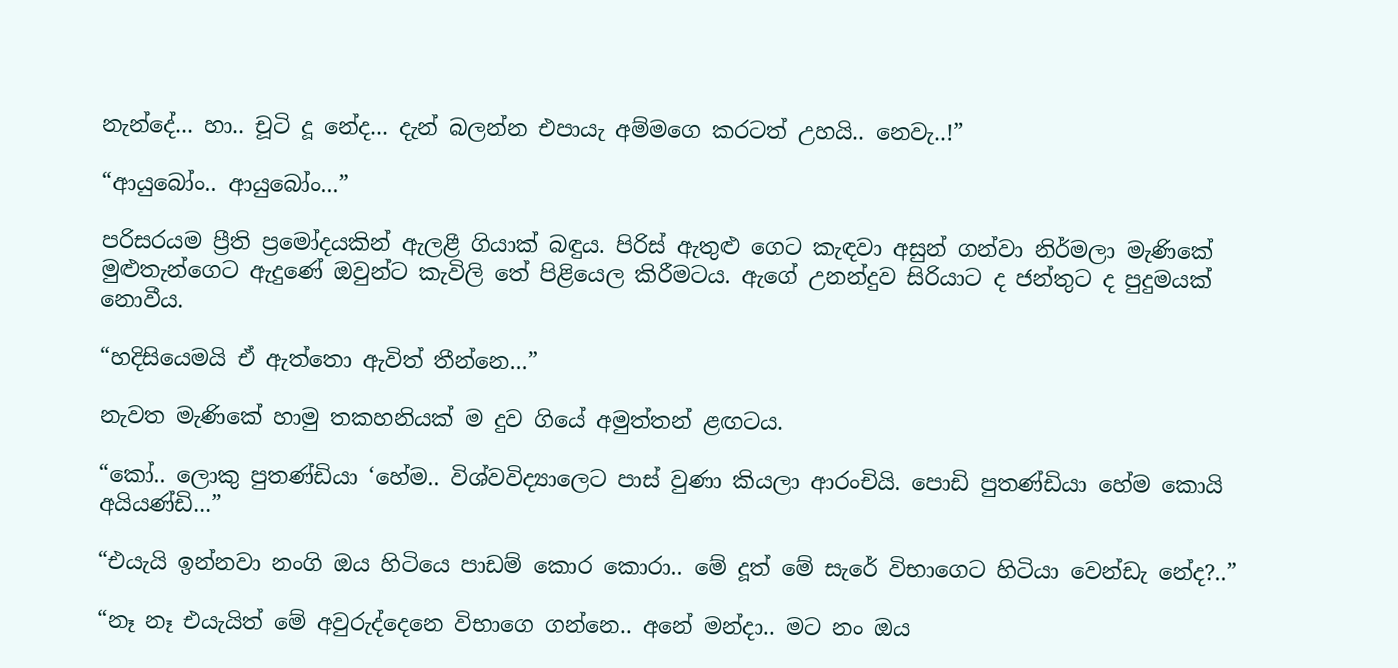නැන්දේ... හා.. චූටි දූ නේද... දැන් බලන්න එපායැ අම්මගෙ කරටත් උහයි.. නෙවැ..!”

“ආයුබෝං.. ආයුබෝං...”

පරිසරයම ප්‍රීති ප්‍රමෝදයකින් ඇලළී ගියාක් බඳුය. පිරිස් ඇතුළු ගෙට කැඳවා අසුන් ගන්වා නිර්මලා මැණිකේ මුළුතැන්ගෙට ඇදුණේ ඔවුන්ට කැවිලි තේ පිළියෙල කිරීමටය. ඇගේ උනන්දුව සිරියාට ද ජන්තුට ද පුදුමයක් නොවීය.

“හදිසියෙමයි ඒ ඇත්තො ඇවිත් තීන්නෙ...”

නැවත මැණිකේ හාමු තකහනියක් ම දුව ගියේ අමුත්තන් ළඟටය.

“කෝ.. ලොකු පුතණ්ඩියා ‘හේම.. විශ්වවිද්‍යාලෙට පාස් වුණා කියලා ආරංචියි. පොඩි පුතණ්ඩියා හේම කොයි අයියණ්ඩි...”

“එයැයි ඉන්නවා නංගි ඔය හිටියෙ පාඩම් කොර කොරා.. මේ දූත් මේ සැරේ විභාගෙට හිටියා වෙන්ඩැ නේද?..”

“නෑ නෑ එයැයිත් මේ අවුරුද්දෙනෙ විභාගෙ ගන්නෙ.. අනේ මන්දා.. මට නං ඔය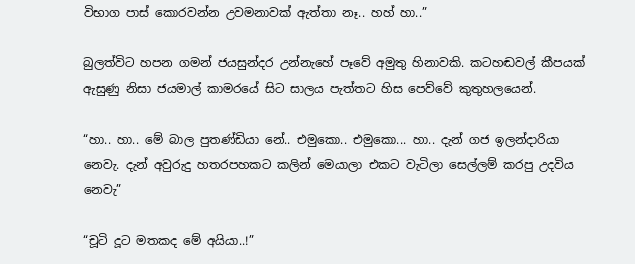විභාග පාස් කොරවන්න උවමනාවක් ඇත්තා නෑ.. හහ් හා..”

බුලත්විට හපන ගමන් ජයසුන්දර උන්නැහේ පෑවේ අමුතු හිනාවකි. කටහඬවල් කීපයක් ඇසුණු නිසා ජයමාල් කාමරයේ සිට සාලය පැත්තට හිස පෙව්වේ කුතුහලයෙන්.

“හා.. හා.. මේ බාල පුතණ්ඩියා නේ.. එමුකො.. එමුකො... හා.. දැන් ගජ ඉලන්දාරියා නෙවැ. දැන් අවුරුදු හතරපහකට කලින් මෙයාලා එකට වැටිලා සෙල්ලම් කරපු උදවිය නෙවැ”

“චූටි දූට මතකද මේ අයියා..!”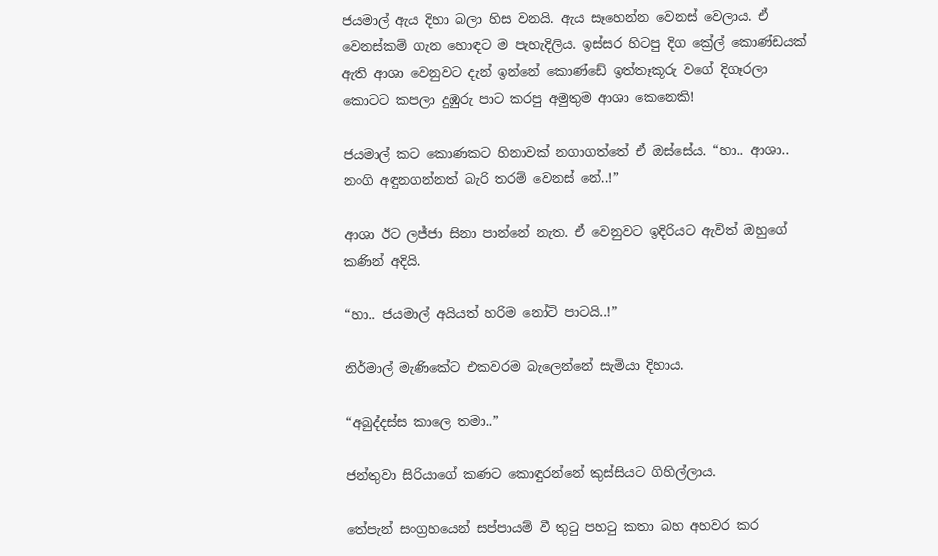ජයමාල් ඇය දිහා බලා හිස වනයි. ඇය සෑහෙන්න වෙනස් වෙලාය. ඒ වෙනස්කම් ගැන හොඳට ම පැහැදිලිය. ඉස්සර හිටපු දිග ක්‍රේල් කොණ්ඩයක් ඇති ආශා වෙනුවට දැන් ඉන්නේ කොණ්ඩේ ඉත්තෑකූරු වගේ දිගෑරලා කොටට කපලා දුඹුරු පාට කරපු අමුතුම ආශා කෙනෙකි!

ජයමාල් කට කොණකට හිනාවක් නගාගත්තේ ඒ ඔස්සේය. “හා.. ආශා.. නංගි අඳුනගන්නත් බැරි තරම් වෙනස් නේ..!”

ආශා ඊට ලජ්ජා සිනා පාන්නේ නැත. ඒ වෙනුවට ඉදිරියට ඇවිත් ඔහුගේ කණින් අදියි.

“හා.. ජයමාල් අයියත් හරිම නෝටි පාටයි..!”

නිර්මාල් මැණිකේට එකවරම බැලෙන්නේ සැමියා ‍දිහාය.

“අබුද්දස්ස කාලෙ තමා..”

ජන්තුවා සිරියාගේ කණට කොඳුරන්නේ කුස්සියට ගිහිල්ලාය.

තේපැන් සංග්‍රහයෙන් සප්පායම් වී තුටු පහටු කතා බහ අහවර කර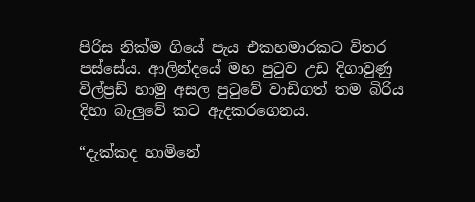පිරිස නික්ම ගියේ පැය එකහමාරකට විතර පස්සේය. ආලින්දයේ මහ පුටුව උඩ දිගාවුණු විල්ප්‍රඩ් හාමු අසල පුටුවේ වාඩිගත් තම බිරිය දිහා බැලුවේ කට ඇදකරගෙනය.

“දැක්කද හාමිනේ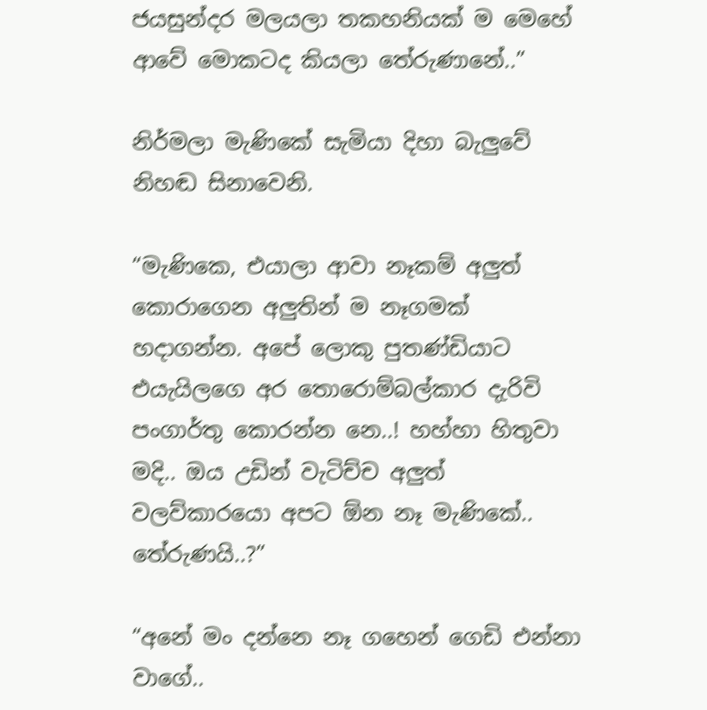ජයසුන්දර මලයලා තකහනියක් ම මෙහේ ආවේ මොකටද කියලා තේරුණානේ..”

නිර්මලා මැණිකේ සැමියා දිහා බැලුවේ නිහඬ සිනාවෙනි.

“මැණිකෙ, එයාලා ආවා නෑකම් අලුත් කොරාගෙන අලුතින් ම නෑගමක් හදාගන්න. අපේ ලොකු පුතණ්ඩියාට එයැයිලගෙ අර තොරොම්බල්කාර දැරිවි පංගාර්තු කොරන්න නෙ..! හහ්හා හිතුවා මදි.. ඔය උඩින් වැටිච්ච අලුත් වලව්කාරයො අපට ඕන නෑ මැණිකේ.. තේරුණයි..?”

“අනේ මං දන්නෙ නෑ ගහෙන් ගෙඩි එන්නා වාගේ..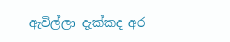ඇවිල්ලා දැක්කද අර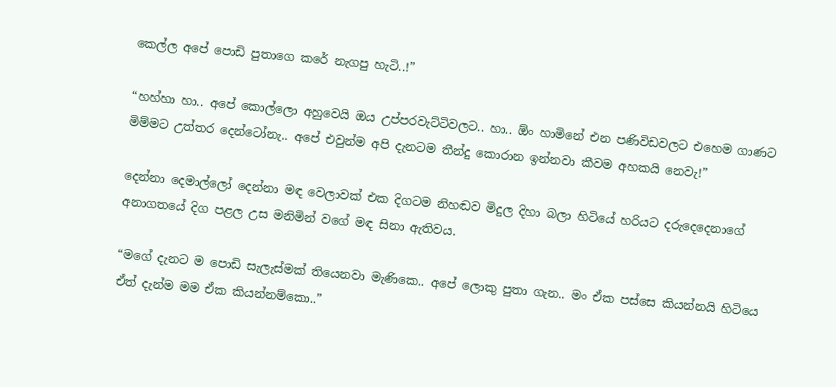කෙල්ල අපේ පොඩි පුතාගෙ කරේ නැගපු හැටි..!”

“හහ්හා හා.. අපේ කොල්ලො අහුවෙයි ඔය උප්පරවැට්ටිවලට.. හා.. ඕං හාමිනේ එන පණිවිඩවලට එහෙම ගාණට මිම්මට උත්තර දෙන්ටෝනැ.. අපේ එවුන්ම අපි දැනටම තීන්දු කොරාන ඉන්නවා කීවම අහකයි නෙවැ!”

දෙන්නා දෙමාල්ලෝ දෙන්නා මඳ වෙලාවක් එක දිගටම නිහඬව මිදුල දිහා බලා හිටියේ හරියට දරුදෙදෙනාගේ අනාගතයේ දිග පළල උස මනිමින් වගේ මඳ සිනා ඇතිවය.

“මගේ දැනට ම පොඩි සැලැස්මක් තියෙනවා මැණිකෙ.. අපේ ලොකු පුතා ගැන.. මං ඒක පස්සෙ කියන්නයි හිටියෙ ඒත් දැන්ම මම ඒක කියන්නම්කො..”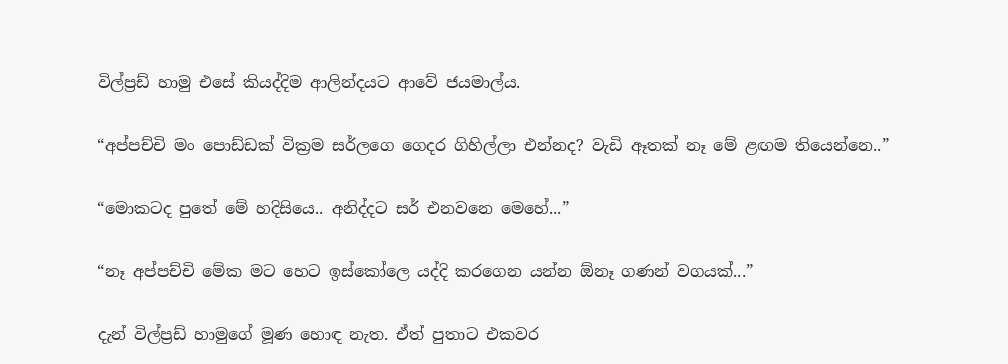විල්ප්‍රඩ් හාමු එසේ කියද්දිම ආලින්දයට ආවේ ජයමාල්ය.

“අප්පච්චි මං පොඩ්ඩක් වික්‍රම සර්ලගෙ ගෙදර ගිහිල්ලා එන්නද? වැඩි ඈතක් නෑ මේ ළඟම තියෙන්නෙ..”

“මොකටද පුතේ මේ හදිසියෙ.. අනිද්දට සර් එනවනෙ මෙහේ...”

“නෑ අප්පච්චි මේක මට හෙට ඉස්කෝලෙ යද්දි කරගෙන යන්න ඕනෑ ගණන් වගයක්...”

දැන් විල්ප්‍රඩ් හාමුගේ මූණ හොඳ නැත. ඒත් පුතාට එකවර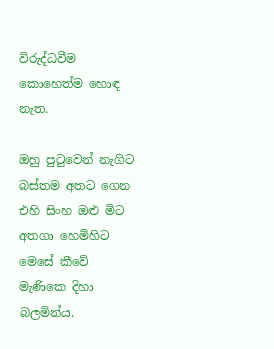විරුද්ධවීම කොහෙත්ම හොඳ නැත.

ඔහු පුටුවෙන් නැගිට බස්තම අතට ගෙන එහි සිංහ ඔළු මිට අතගා හෙමිහිට මෙසේ කීවේ මැණිකෙ දිහා බලමින්ය.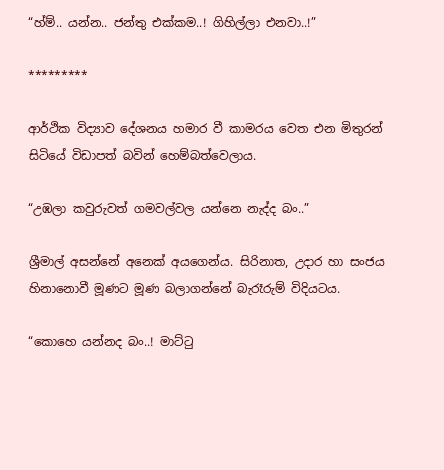“හ්ම්.. යන්න.. ජන්තු එක්කම..! ගිහිල්ලා එනවා..!”

*********

ආර්ථික විද්‍යාව දේශනය හමාර වී කාමරය වෙත එන මිතුරන් සිටියේ විඩාපත් බවින් හෙම්බත්වෙලාය.

“උඹලා කවුරුවත් ගමවල්වල යන්නෙ නැද්ද බං..”

ශ්‍රීමාල් අසන්නේ අනෙක් අයගෙන්ය. සිරිනාත, උදාර හා සංජය හිනානොවී මූණට මූණ බලාගන්නේ බැරෑරුම් විදියටය.

“කොහෙ යන්නද බං..! මාට්ටු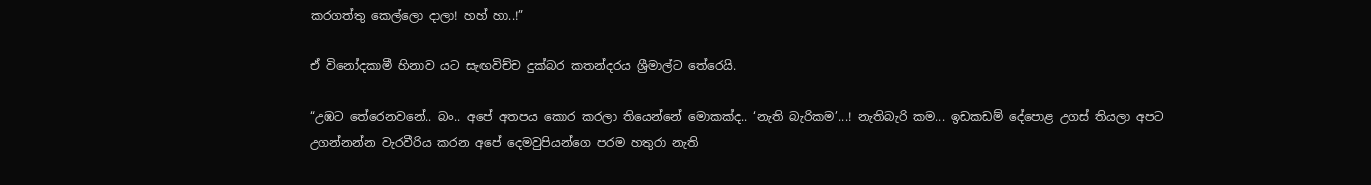කරගත්තු කෙල්ලො දාලා! හහ් හා..!”

ඒ විනෝදකාමී හිනාව යට සැඟවිච්ච දුක්බර කතන්දරය ශ්‍රීමාල්ට තේරෙයි.

“උඹට තේරෙනවනේ.. බං.. අපේ අතපය කොර කරලා තියෙන්නේ මොකක්ද.. ‘නැති බැරිකම’...! නැතිබැරි කම... ඉඩකඩම් දේපොළ උගස් තියලා අපට උගන්නන්න වැරවීරිය කරන අපේ දෙමවුපියන්ගෙ පරම හතුරා නැති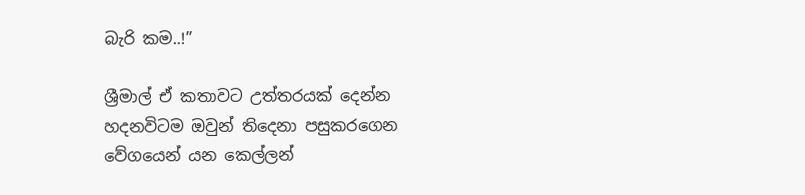බැරි කම..!”

ශ්‍රීමාල් ඒ කතාවට උත්තරයක් දෙන්න හදනවිටම ඔවුන් තිදෙනා පසුකරගෙන වේගයෙන් යන කෙල්ලන්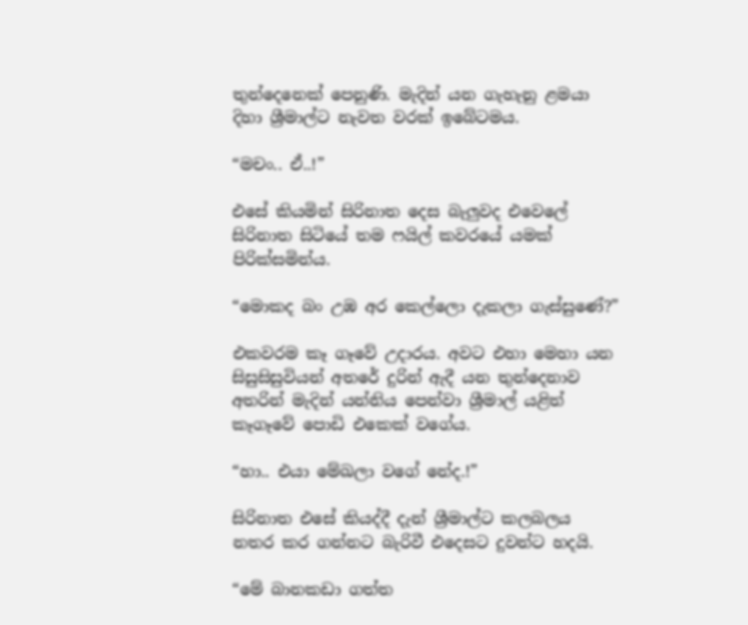තුන්දෙනෙක් පෙනුණි. මැදින් යන ගැහැනු ළමයා දිහා ‍ශ්‍රීමාල්ට නැවත වරක් ඉබේටමය.

“මචං.. ඒ..!”

එසේ කියමින් සිරිනාත දෙස බැලුවද එවෙලේ සිරිනාත සිටියේ තම ෆයිල් කවරයේ යමක් පිරික්සමින්ය.

“මොකද බං උඹ අර කෙල්ලො දැකලා ගැස්සුණේ?”

එකවරම කෑ ගෑවේ උදාරය. අවට එහා මෙහා යන සිසුසිසුවියන් අතරේ දුරින් ඇදී යන තුන්දෙනාව අතරින් මැදින් යන්නිය පෙන්වා ශ්‍රීමාල් යළිත් කෑගෑවේ පොඩි එකෙක් වගේය.

“හා.. එයා මේඛලා වගේ නේද.!”

සිරිනාත එසේ කියද්දී දැන් ශ්‍රීමාල්ට කලබලය නතර කර ගන්නට බැරිවී එදෙසට දුවන්ට හදයි.

“මේ බානකඩා ගත්ත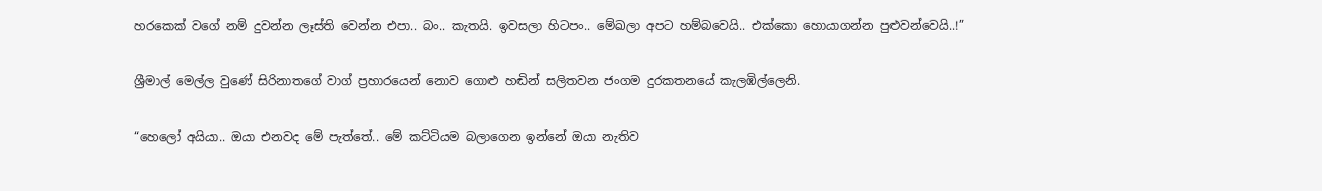හරකෙක් වගේ නම් දුවන්න ලෑස්ති වෙන්න එපා.. බං.. කැතයි. ඉවසලා හිටපං.. මේඛලා අපට හම්බවෙයි.. එක්කො හොයාගන්න පුළුවන්වෙයි..!”

ශ්‍රීමාල් මෙල්ල වුණේ සිරිනාතගේ වාග් ප්‍රහාරයෙන් නොව ගොළු හඬින් සලිතවන ජංගම දුරකතනයේ කැලඹිල්ලෙනි.

“හෙලෝ අයියා.. ඔයා එනවද මේ පැත්තේ.. මේ කට්ටියම බලාගෙන ඉන්නේ ඔයා නැතිව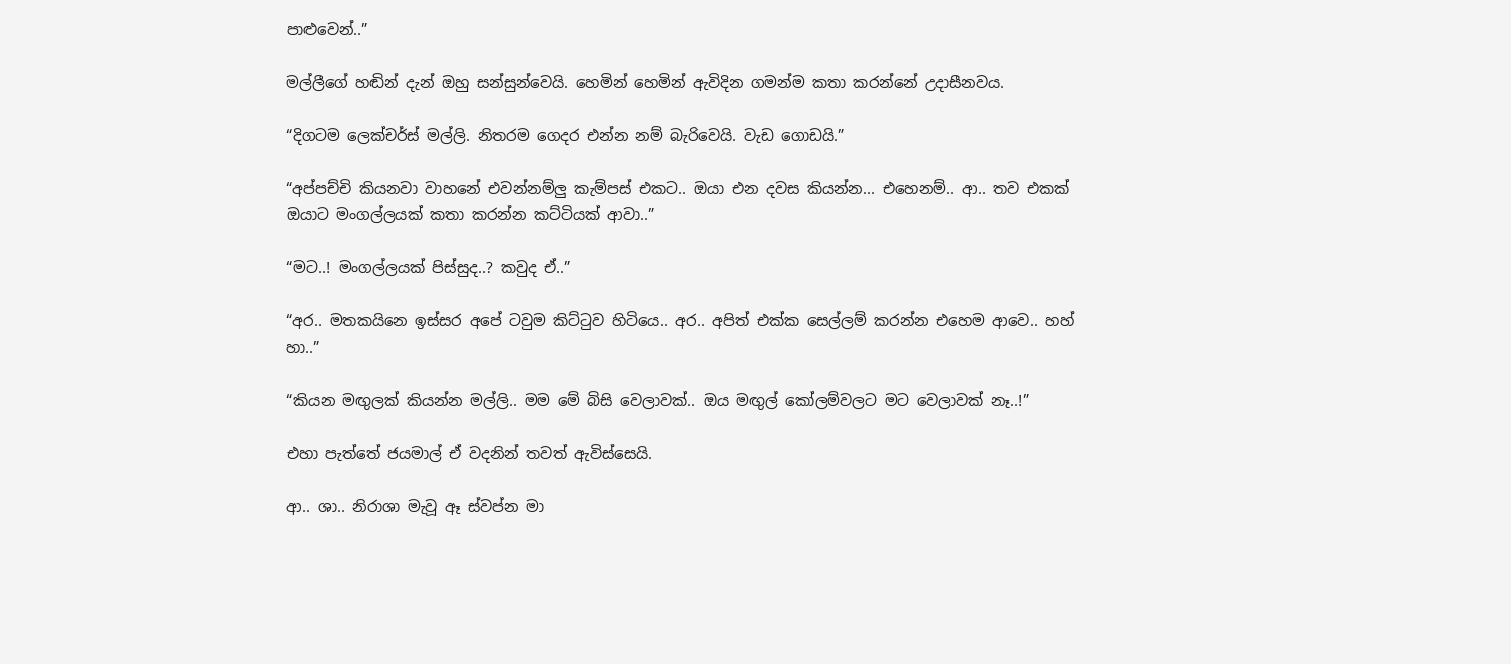පාළුවෙන්..”

මල්ලීගේ හඬින් දැන් ඔහු සන්සුන්වෙයි. හෙමින් හෙමින් ඇවිදින ගමන්ම කතා කරන්නේ උදාසීනවය.

“දිගටම ලෙක්චර්ස් මල්ලි. නිතරම ගෙදර එන්න නම් බැරිවෙයි. වැඩ ගොඩයි.”

“අප්පච්චි කියනවා වාහනේ එවන්නම්ලු කැම්පස් එකට.. ඔයා එන දවස කියන්න... එහෙනම්.. ආ.. තව එකක් ඔයාට මංගල්ලයක් කතා කරන්න කට්ටියක් ආවා..”

“මට..! මංගල්ලයක් පිස්සුද..? කවුද ඒ..”

“අර.. මතකයිනෙ ඉස්සර අපේ ටවුම කිට්ටුව හිටියෙ.. අර.. අපිත් එක්ක සෙල්ලම් කරන්න එහෙම ආවෙ.. හහ් හා..”

“කියන මඟුලක් කියන්න මල්ලි.. මම මේ බිසි වෙලාවක්.. ඔය මඟුල් කෝලම්වලට මට වෙලාවක් නෑ..!”

එහා පැත්තේ ජයමාල් ඒ වදනින් තවත් ඇවිස්සෙයි.

ආ.. ශා.. නිරාශා මැවූ ඈ ස්වප්න මා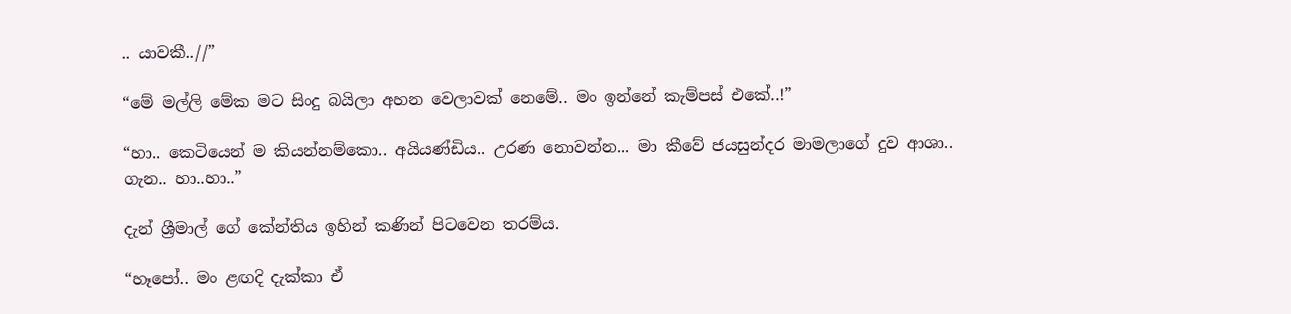.. යාවකී..//”

“මේ මල්ලි මේක මට සිංදු බයිලා අහන වෙලාවක් නෙමේ.. මං ඉන්නේ කැම්පස් එකේ..!”

“හා.. කෙටියෙන් ම කියන්නම්කො.. අයියණ්ඩිය.. උරණ නොවන්න... මා කීවේ ජයසුන්දර මාමලාගේ දුව ආශා.. ගැන.. හා..හා..”

දැන් ශ්‍රීමාල් ගේ කේන්තිය ඉහින් කණින් පිටවෙන තරම්ය.

“හෑපෝ.. මං ළඟදි දැක්කා ඒ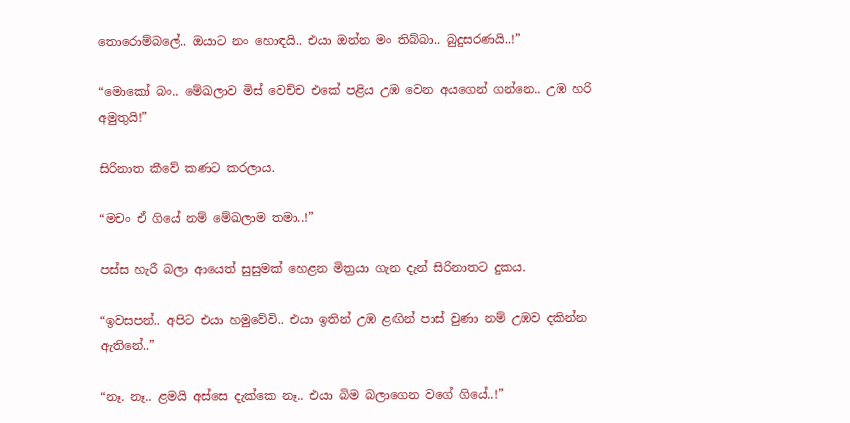තොරොම්බලේ.. ඔයාට නං හොඳයි.. එයා ඔන්න මං තිබ්බා.. බුදුසරණයි..!”

“මොකෝ බං.. මේඛලාව මිස් වෙච්ච එකේ පළිය උඹ වෙන අයගෙන් ගන්නෙ.. උඹ හරි අමුතුයි!”

සිරිනාත කීවේ කණට කරලාය.

“මචං ඒ ගියේ නම් මේඛලාම තමා..!”

පස්ස හැරී බලා ආයෙත් සුසුමක් හෙළන මිත්‍රයා ගැන දැන් සිරිනාතට දුකය.

“ඉවසපන්.. අපිට එයා හමුවේවි.. එයා ඉතින් උඹ ළඟින් පාස් වුණා නම් උඹව දකින්න ඇතිනේ..”

“නෑ. නෑ.. ළමයි අස්සෙ දැක්කෙ නෑ.. එයා බිම බලාගෙන වගේ ගියේ..!”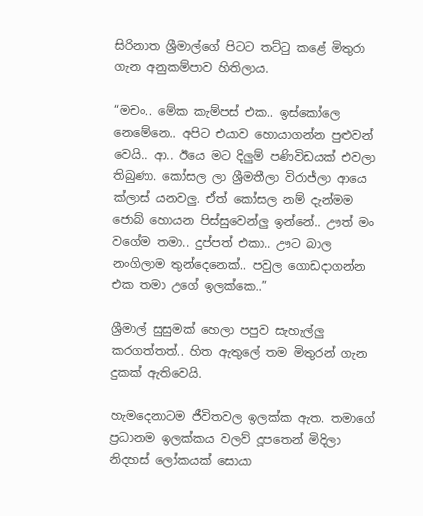සිරිනාත ශ්‍රීමාල්ගේ පිටට තට්ටු කළේ මිතුරා ගැන අනුකම්පාව හිතිලාය.

“මචං.. මේක කැම්පස් එක.. ඉස්කෝලෙ නෙමේනෙ.. අපිට එයාව හොයාගන්න පුළුවන් වෙයි.. ආ.. ඊයෙ මට දිලුම් පණිවිඩයක් එවලා තිබුණා. කෝසල ලා ශ්‍රීමතීලා විරාජ්ලා ආයෙ ක්ලාස් යනවලු. ඒත් කෝසල නම් දැන්මම ජොබ් හොයන පිස්සුවෙන්ලු ඉන්නේ.. ඌත් මං වගේම තමා.. දුප්පත් එකා.. ඌට බාල නංගිලාම තුන්දෙනෙක්.. පවුල ගොඩදාගන්න එක තමා උගේ ඉලක්කෙ..”

ශ්‍රීමාල් සුසුමක් හෙලා පපුව සැහැල්ලු කරගත්තත්.. හිත ඇතුලේ තම මිතුරන් ගැන දුකක් ඇතිවෙයි.

හැමදෙනාටම ජීවිතවල ඉලක්ක ඇත. තමාගේ ප්‍රධානම ඉලක්කය වලව් දූපතෙන් මිදිලා නිදහස් ලෝකයක් සොයා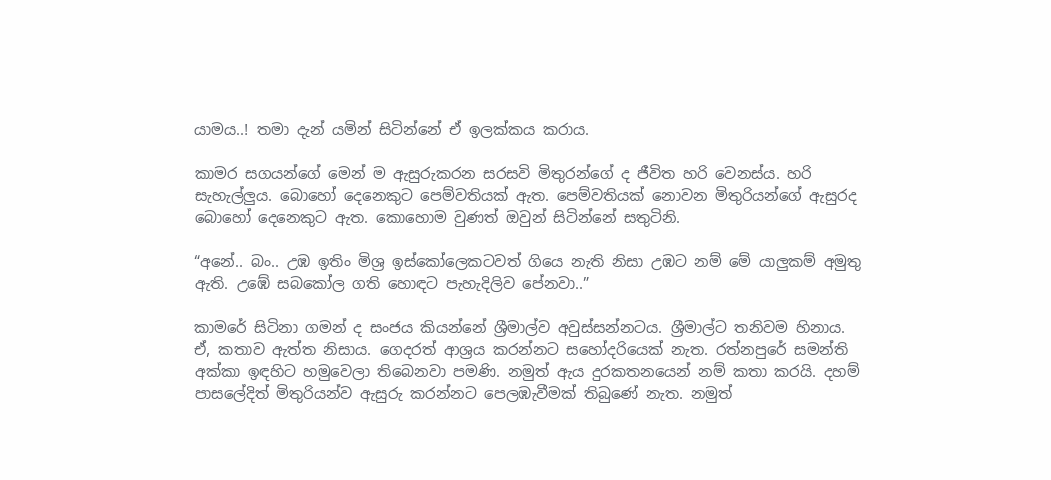යාමය..! තමා දැන් යමින් සිටින්නේ ඒ ඉලක්කය කරාය.

කාමර සගයන්ගේ මෙන් ම ඇසුරුකරන සරසවි මිතුරන්ගේ ද ජීවිත හරි වෙනස්ය. හරි සැහැල්ලුය. බොහෝ දෙනෙකුට පෙම්වතියක් ඇත. පෙම්වතියක් නොවන මිතුරියන්ගේ ඇසුරද බොහෝ දෙනෙකුට ඇත. කොහොම වුණත් ඔවුන් සිටින්නේ සතුටිනි.

“අනේ.. බං.. උඹ ඉතිං මිශ්‍ර ඉස්කෝලෙකටවත් ගියෙ නැති නිසා උඹට නම් මේ යාලුකම් අමුතු ඇති. උඹේ සබකෝල ගති හොඳට පැහැදිලිව පේනවා..”

කා‍මරේ සිටිනා ගමන් ද සංජය කියන්නේ ශ්‍රීමාල්ව අවුස්සන්නටය. ශ්‍රීමාල්ට තනිවම හිනාය. ඒ, කතාව ඇත්ත නිසාය. ගෙදරත් ආශ්‍රය කරන්නට සහෝදරියෙක් නැත. රත්නපුරේ සමන්ති අක්කා ඉඳහිට හමුවෙලා තිබෙනවා පමණි. නමුත් ඇය දුරකතනයෙන් නම් කතා කරයි. දහම් පාසලේදිත් මිතුරියන්ව ඇසුරු කරන්නට පෙලඹැවීමක් තිබුණේ නැත. නමුත්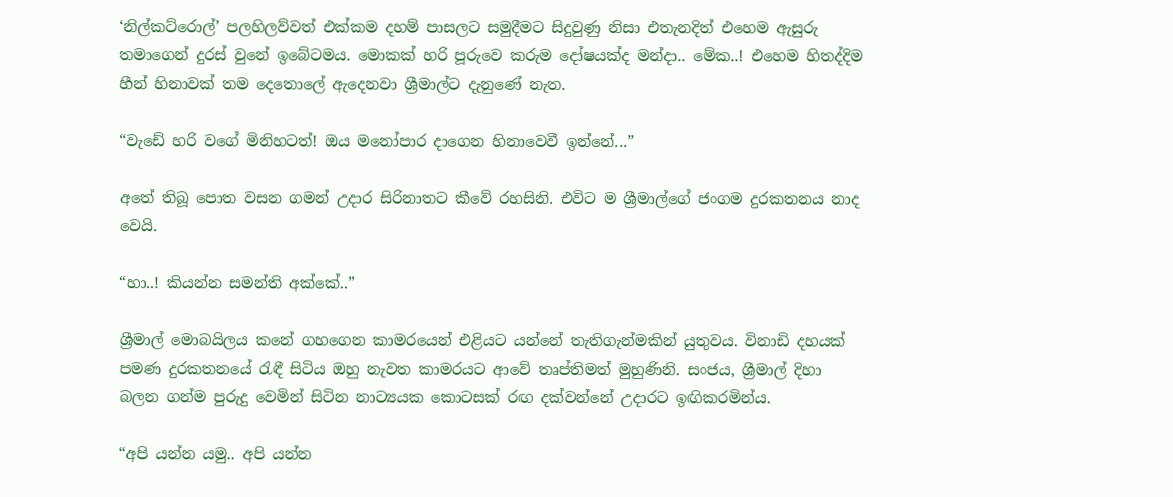‘නිල්කට්රොල්’ පලහිලව්වත් එක්කම දහම් පාසලට සමුදීමට සිදුවුණු නිසා එතැනදිත් එහෙම ඇසුරු තමාගෙන් දුරස් වුනේ ඉබේටමය. මොකක් හරි පූරුවෙ කරුම දෝෂයක්ද මන්දා.. මේක..! එහෙම හිතද්දිම හීන් හිනාවක් තම දෙතොලේ ඇදෙනවා ශ්‍රීමාල්ට දැනුණේ නැත.

“වැඩේ හරි වගේ මිනිහටත්! ඔය මනෝපාර දාගෙන හිනාවෙවී ඉන්නේ...”

අතේ තිබූ පොත වසන ගමන් උදාර සිරිනාතට කීවේ රහසිනි. එවිට ම ශ්‍රීමාල්ගේ ජංගම දුරකතනය නාද වෙයි.

“හා..! කියන්න සමන්ති අක්කේ..”

ශ්‍රීමාල් මොබයිලය කනේ ගහගෙන කාමරයෙන් එළියට යන්නේ තැතිගැන්මකින් යුතුවය. විනාඩි දහයක් පමණ දුරකතනයේ රැඳී සිටිය ඔහු නැවත කාමරයට ආවේ තෘප්තිමත් මුහුණිනි. සංජය, ශ්‍රීමාල් දිහා බලන ගන්ම පුරුදු වෙමින් සිටින නාට්‍යයක කොටසක් රඟ දක්වන්නේ උදාරට ඉඟිකරමින්ය.

“අපි යන්න යමු.. අපි යන්න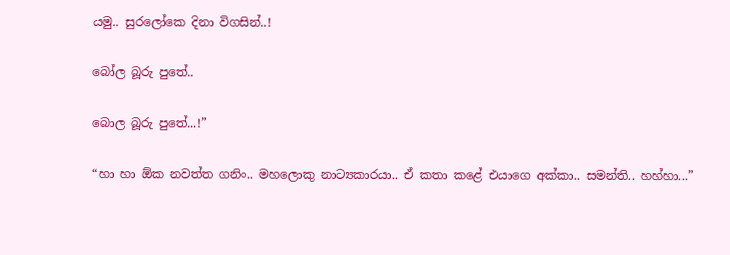යමු.. සුරලෝකෙ දිනා විගසින්..!

බෝල බූරු පුතේ..

බොල බූරු පුතේ...!”

“හා හා ඕක නවත්ත ගනිං.. මහලොකු නාට්‍යකාරයා.. ඒ කතා කළේ එයාගෙ අක්කා.. සමන්ති.. හහ්හා...”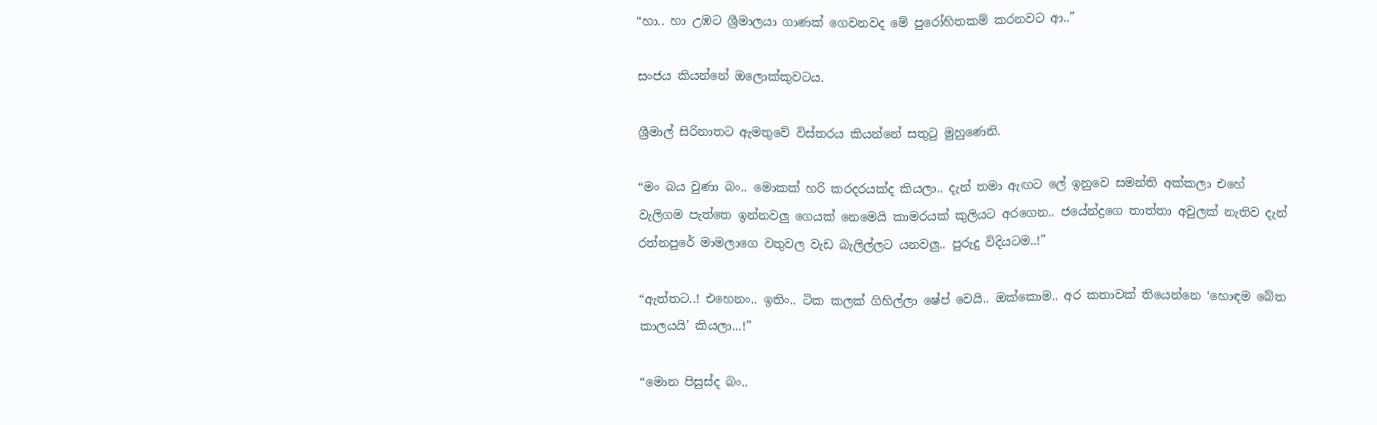“හා.. හා උඹට ශ්‍රීමාලයා ගාණක් ගෙවනවද මේ පුරෝහිතකම් කරනවට ආ..”

සංජය කියන්නේ ඔලොක්කුවටය.

ශ්‍රීමාල් සිරිනාතට ඇමතුවේ විස්තරය කියන්නේ සතුටු මුහුණෙනි.

“මං බය වුණා බං.. මොකක් හරි කරදරයක්ද කියලා.. දැන් තමා ඇඟට ලේ ඉනුවෙ සමන්ති අක්කලා එහේ වැලිගම පැත්තෙ ඉන්නවලු ගෙයක් නෙමෙයි කාමරයක් කුලියට අරගෙන.. ජයේන්ද්‍රගෙ තාත්තා අවුලක් නැතිව දැන් රත්නපුරේ මාමලාගෙ වතුවල වැඩ බැලිල්ලට යනවලු.. පුරුදු විදියටම..!”

“ඇත්තට..! එහෙනං.. ඉතිං.. ටික කලක් ගිහිල්ලා ෂේප් වෙයි.. ඔක්කොම.. අර කතාවක් තියෙන්නෙ ‘හොඳම බේත කාලයයි’ කියලා...!”

“මොන පිසුස්ද බං..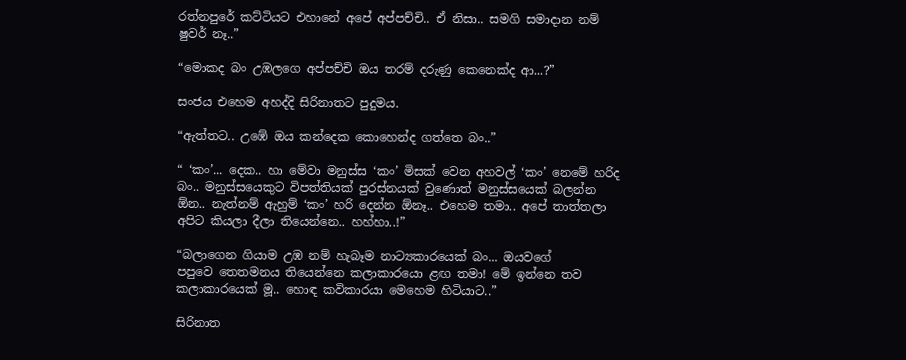රත්නපුරේ කට්ටියට එහානේ අපේ අප්පච්චි.. ඒ නිසා.. සමගි සමාදාන නම් ෂුවර් නෑ..”

“මොකද බං උඹලගෙ අප්පච්චි ඔය තරම් දරුණු කෙනෙක්ද ආ...?”

සංජය එහෙම අහද්දි සිරිනාතට පුදුමය.

“ඇත්තට.. උඹේ ඔය කන්දෙක කොහෙන්ද ගත්තෙ බං..”

“ ‘කං’... දෙක.. හා මේවා මනුස්ස ‘කං’ මිසක් වෙන අහවල් ‘කං’ නෙමේ හරිද බං.. මනුස්සයෙකුට විපත්තියක් පුරස්නයක් වුණොත් මනුස්සයෙක් බලන්න ඕන.. නැත්නම් ඇහුම් ‘කං’ හරි දෙන්න ඕනෑ.. එහෙම තමා.. අපේ තාත්තලා අපිට කියලා දීලා තියෙන්නෙ.. හහ්හා..!”

“බලාගෙන ගියාම උඹ නම් හැබෑම නාට්‍යකාරයෙක් බං... ඔයවගේ පපුවෙ ‍තෙතමනය තියෙන්නෙ කලාකාරයො ළඟ තමා! මේ ඉන්නෙ තව කලාකාරයෙක් මූ.. හොඳ කවිකාරයා මෙහෙම හිටියාට..”

සිරිනාත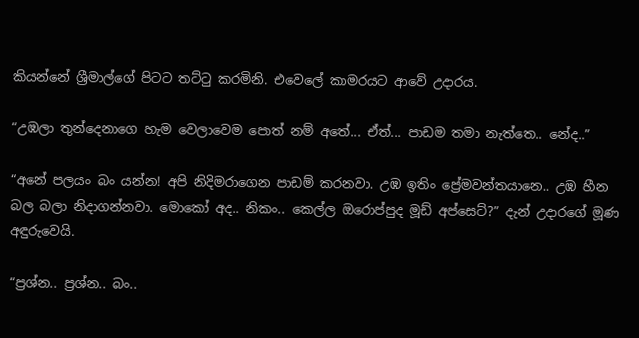කියන්නේ ශ්‍රීමාල්ගේ පිටට තට්ටු කරමිනි. එවෙලේ කාමරයට ආවේ උදාරය.

“උඹලා තුන්දෙනාගෙ හැම වෙලාවෙම පොත් නම් අතේ... ඒත්... පාඩම තමා නැත්තෙ.. නේද..”

“අනේ පලයං බං යන්න! අපි නිදිමරාගෙන පාඩම් කරනවා. උඹ ඉතිං ප්‍රේමවන්තයානෙ.. උඹ හීන බල බලා නිදාගන්නවා. මොකෝ අද.. නිකං.. කෙල්ල ඔරොප්පුද මූඩ් අප්සෙට්?” දැන් උදාරගේ මූණ අඳුරුවෙයි.

“ප්‍රශ්න.. ප්‍රශ්න.. බං..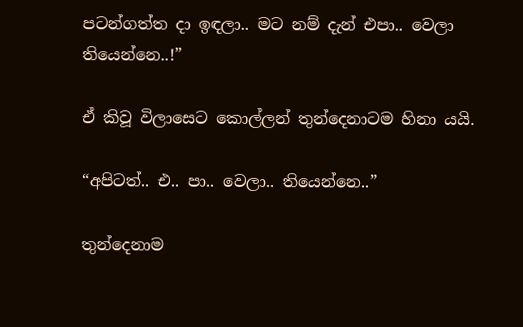පටන්ගත්ත දා ඉඳලා.. මට නම් දැන් එපා.. වෙලා තියෙන්නෙ..!”

ඒ කිවූ විලාසෙට කොල්ලන් තුන්දෙනාටම හිනා යයි.

“අපිටත්.. එ.. පා.. වෙලා.. තියෙන්නෙ..”

තුන්දෙනාම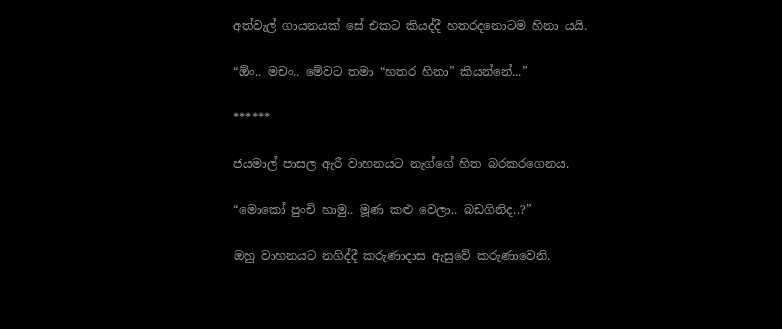අත්වැල් ගායනයක් සේ එකට කියද්දී හතරදනොටම හිනා යයි.

“ඕං.. මචං.. මේවට තමා “හතර හිනා” කියන්නේ...”

******

ජයමාල් පාසල ඇරී වාහනයට නැග්ගේ හිත බරකරගෙනය.

“මොකෝ පුංචි හාමු.. මූණ කළු වෙලා.. බඩගිනිද..?”

ඔහු වාහනයට නගිද්දී කරුණාදාස ඇසුවේ කරුණාවෙනි.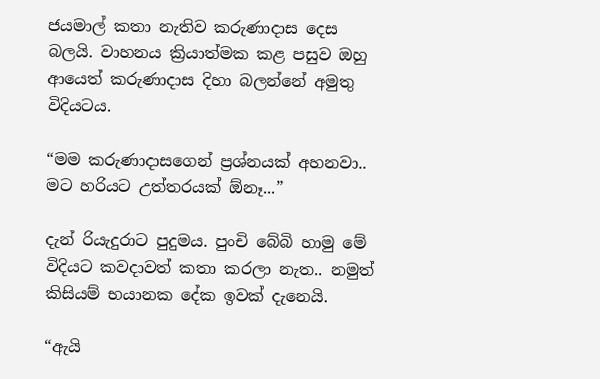ජයමාල් කතා නැතිව කරුණාදාස දෙස බලයි. වාහනය ක්‍රියාත්මක කළ පසුව ඔහු ආයෙත් කරුණාදාස දිහා බලන්නේ අමුතු විදියටය.

“මම කරුණාදාසගෙන් ප්‍රශ්නයක් අහනවා.. මට හරියට උත්තරයක් ඕනෑ...”

දැන් රියැදුරාට පුදුමය. පුංචි බේබි හාමු මේ විදියට කවදාවත් කතා කරලා නැත.. නමුත් කිසියම් භයානක දේක ඉවක් දැනෙයි.

“ඇයි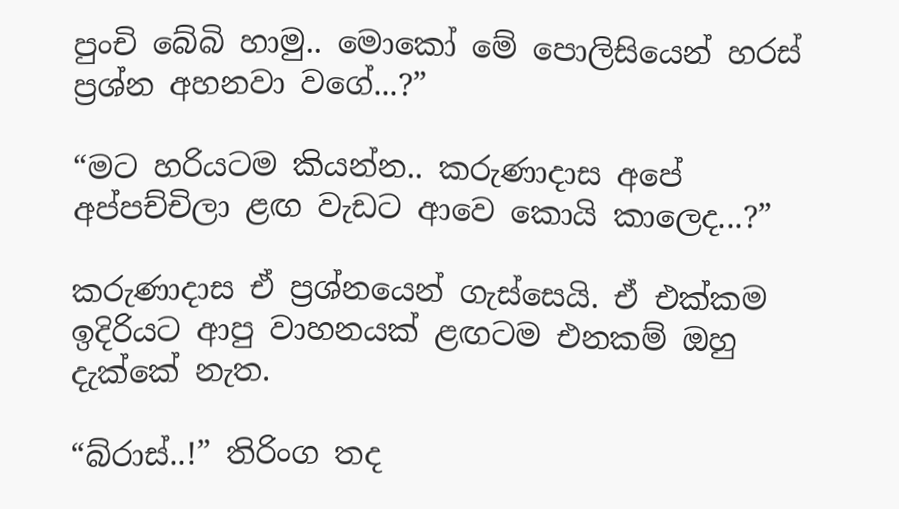පුංචි බේබි හාමු.. මොකෝ මේ පොලිසියෙන් හරස් ප්‍රශ්න අහනවා වගේ...?”

“මට හරියටම කියන්න.. කරුණාදාස අපේ අප්පච්චිලා ළඟ වැඩට ආවෙ කොයි කාලෙද...?”

කරුණාදාස ඒ ප්‍රශ්නයෙන් ගැස්සෙයි. ඒ එක්කම ඉදිරියට ආපු වාහනයක් ළඟටම එනකම් ඔහු දැක්කේ නැත.

“බ්රාස්..!” තිරිංග තද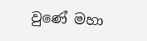වුණේ මහා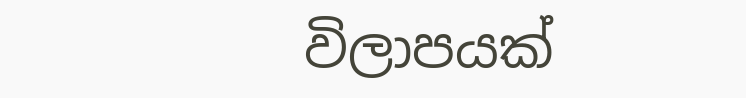විලාපයක්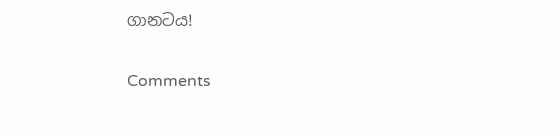ගානටය!

Comments